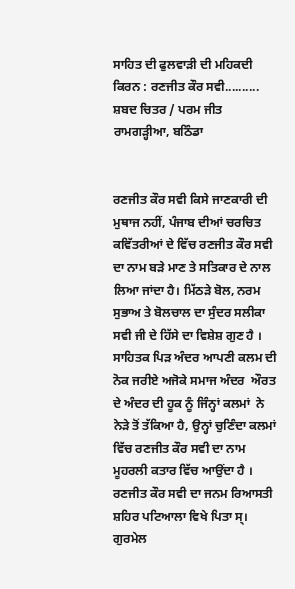ਸਾਹਿਤ ਦੀ ਫੁਲਵਾੜੀ ਦੀ ਮਹਿਕਦੀ ਕਿਰਨ : ਰਣਜੀਤ ਕੌਰ ਸਵੀ.......... ਸ਼ਬਦ ਚਿਤਰ / ਪਰਮ ਜੀਤ ਰਾਮਗੜ੍ਹੀਆ, ਬਠਿੰਡਾ


ਰਣਜੀਤ ਕੌਰ ਸਵੀ ਕਿਸੇ ਜਾਣਕਾਰੀ ਦੀ ਮੁਥਾਜ ਨਹੀਂ, ਪੰਜਾਬ ਦੀਆਂ ਚਰਚਿਤ ਕਵਿੱਤਰੀਆਂ ਦੇ ਵਿੱਚ ਰਣਜੀਤ ਕੌਰ ਸਵੀ ਦਾ ਨਾਮ ਬੜੇ ਮਾਣ ਤੇ ਸਤਿਕਾਰ ਦੇ ਨਾਲ ਲਿਆ ਜਾਂਦਾ ਹੈ। ਮਿੱਠੜੇ ਬੋਲ, ਨਰਮ ਸੁਭਾਅ ਤੇ ਬੋਲਚਾਲ ਦਾ ਸੁੰਦਰ ਸਲੀਕਾ ਸਵੀ ਜੀ ਦੇ ਹਿੱਸੇ ਦਾ ਵਿਸ਼ੇਸ਼ ਗੁਣ ਹੈ । ਸਾਹਿਤਕ ਪਿੜ ਅੰਦਰ ਆਪਣੀ ਕਲਮ ਦੀ ਨੋਕ ਜਰੀਏ ਅਜੋਕੇ ਸਮਾਜ ਅੰਦਰ  ਔਰਤ ਦੇ ਅੰਦਰ ਦੀ ਹੂਕ ਨੂੰ ਜਿੰਨ੍ਹਾਂ ਕਲਮਾਂ  ਨੇ ਨੇੜੇ ਤੋਂ ਤੱਕਿਆ ਹੈ, ਉਨ੍ਹਾਂ ਚੁਣਿੰਦਾ ਕਲਮਾਂ ਵਿੱਚ ਰਣਜੀਤ ਕੌਰ ਸਵੀ ਦਾ ਨਾਮ ਮੂਹਰਲੀ ਕਤਾਰ ਵਿੱਚ ਆਉਂਦਾ ਹੈ ।
ਰਣਜੀਤ ਕੌਰ ਸਵੀ ਦਾ ਜਨਮ ਰਿਆਸਤੀ ਸ਼ਹਿਰ ਪਟਿਆਲਾ ਵਿਖੇ ਪਿਤਾ ਸ੍। ਗੁਰਮੇਲ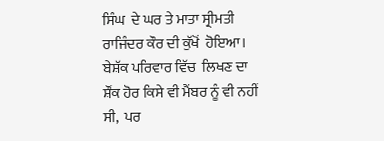ਸਿੰਘ  ਦੇ ਘਰ ਤੇ ਮਾਤਾ ਸ੍ਰੀਮਤੀ ਰਾਜਿੰਦਰ ਕੌਰ ਦੀ ਕੁੱਖੋਂ  ਹੋਇਆ। ਬੇਸ਼ੱਕ ਪਰਿਵਾਰ ਵਿੱਚ  ਲਿਖਣ ਦਾ ਸ਼ੌਂਕ ਹੋਰ ਕਿਸੇ ਵੀ ਮੈਂਬਰ ਨੂੰ ਵੀ ਨਹੀਂ ਸੀ,  ਪਰ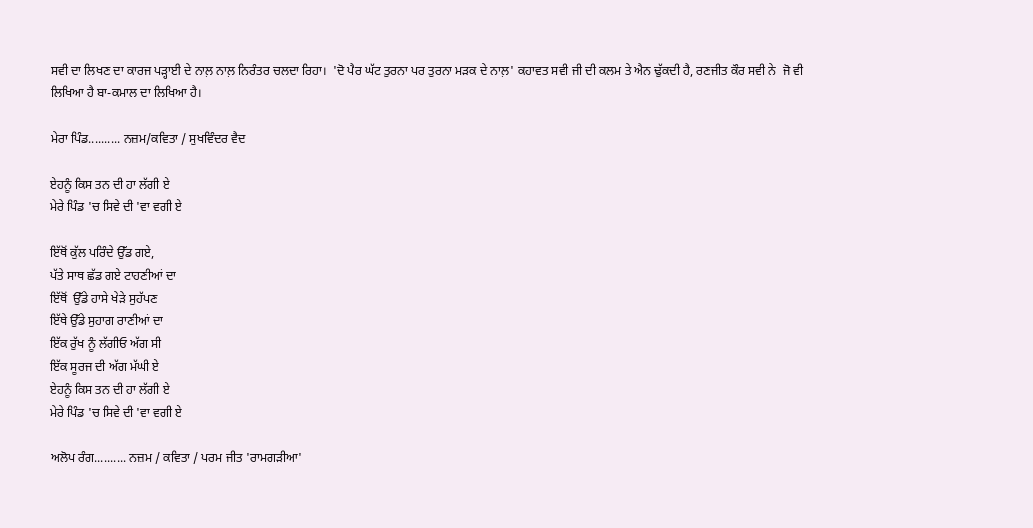ਸਵੀ ਦਾ ਲਿਖਣ ਦਾ ਕਾਰਜ ਪੜ੍ਹਾਈ ਦੇ ਨਾਲ਼ ਨਾਲ਼ ਨਿਰੰਤਰ ਚਲਦਾ ਰਿਹਾ।  'ਦੋ ਪੈਰ ਘੱਟ ਤੁਰਨਾ ਪਰ ਤੁਰਨਾ ਮੜਕ ਦੇ ਨਾਲ਼' ਕਹਾਵਤ ਸਵੀ ਜੀ ਦੀ ਕਲਮ ਤੇ ਐਨ ਢੁੱਕਦੀ ਹੈ, ਰਣਜੀਤ ਕੌਰ ਸਵੀ ਨੇ  ਜੋ ਵੀ ਲਿਖਿਆ ਹੈ ਬਾ-ਕਮਾਲ ਦਾ ਲਿਖਿਆ ਹੈ।

ਮੇਰਾ ਪਿੰਡ.......... ਨਜ਼ਮ/ਕਵਿਤਾ / ਸੁਖਵਿੰਦਰ ਵੈਦ

ਏਹਨੂੰ ਕਿਸ ਤਨ ਦੀ ਹਾ ਲੱਗੀ ਏ
ਮੇਰੇ ਪਿੰਡ 'ਚ ਸਿਵੇ ਦੀ 'ਵਾ ਵਗੀ ਏ

ਇੱਥੋਂ ਕੁੱਲ ਪਰਿੰਦੇ ਉੱਡ ਗਏ,
ਪੱਤੇ ਸਾਥ ਛੱਡ ਗਏ ਟਾਹਣੀਆਂ ਦਾ
ਇੱਥੋਂ  ਉੱਡੇ ਹਾਸੇ ਖੇੜੇ ਸੁਹੱਪਣ
ਇੱਥੇ ਉੱਡੇ ਸੁਹਾਗ ਰਾਣੀਆਂ ਦਾ
ਇੱਕ ਰੁੱਖ ਨੂੰ ਲੱਗੀਓ ਅੱਗ ਸੀ
ਇੱਕ ਸੂਰਜ ਦੀ ਅੱਗ ਮੱਘੀ ਏ
ਏਹਨੂੰ ਕਿਸ ਤਨ ਦੀ ਹਾ ਲੱਗੀ ਏ
ਮੇਰੇ ਪਿੰਡ 'ਚ ਸਿਵੇ ਦੀ 'ਵਾ ਵਗੀ ਏ

ਅਲੋਪ ਰੰਗ.......... ਨਜ਼ਮ / ਕਵਿਤਾ / ਪਰਮ ਜੀਤ 'ਰਾਮਗੜੀਆ'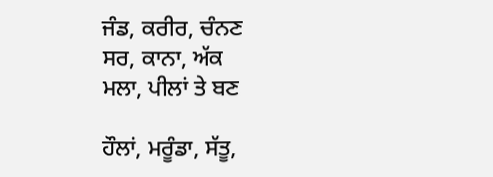ਜੰਡ, ਕਰੀਰ, ਚੰਨਣ
ਸਰ, ਕਾਨਾ, ਅੱਕ
ਮਲਾ, ਪੀਲਾਂ ਤੇ ਬਣ

ਹੌਲਾਂ, ਮਰੂੰਡਾ, ਸੱਤੂ,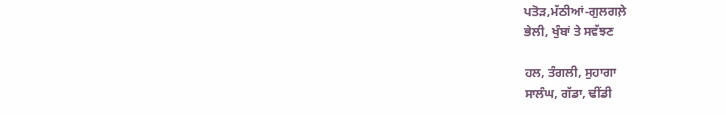ਪਤੋੜ,ਮੱਠੀਆਂ-ਗੁਲਗਲ਼ੇ
ਭੇਲੀ, ਖੁੰਬਾਂ ਤੇ ਸਵੱਝਣ

ਹਲ, ਤੰਗਲੀ, ਸੁਹਾਗਾ
ਸਾਲੰਘ, ਗੱਡਾ, ਢੀਂਡੀ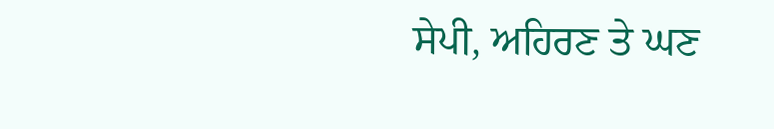ਸੇਪੀ, ਅਹਿਰਣ ਤੇ ਘਣ